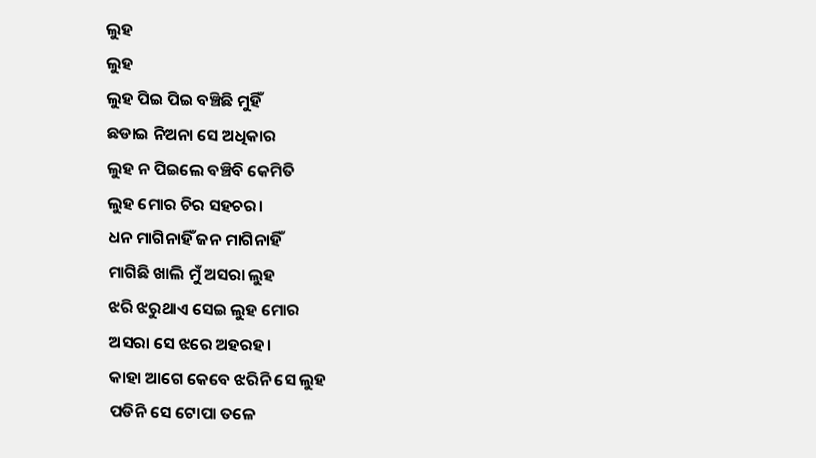ଲୁହ
ଲୁହ
ଲୁହ ପିଇ ପିଇ ବଞ୍ଚିଛି ମୁହିଁ
ଛଡାଇ ନିଅନା ସେ ଅଧିକାର
ଲୁହ ନ ପିଇଲେ ବଞ୍ଚିବି କେମିତି
ଲୁହ ମୋର ଚିର ସହଚର।
ଧନ ମାଗିନାହିଁ ଜନ ମାଗିନାହିଁ
ମାଗିଛି ଖାଲି ମୁଁ ଅସରା ଲୁହ
ଝରି ଝରୁଥାଏ ସେଇ ଲୁହ ମୋର
ଅସରା ସେ ଝରେ ଅହରହ।
କାହା ଆଗେ କେବେ ଝରିନି ସେ ଲୁହ
ପଡିନି ସେ ଟୋପା ତଳେ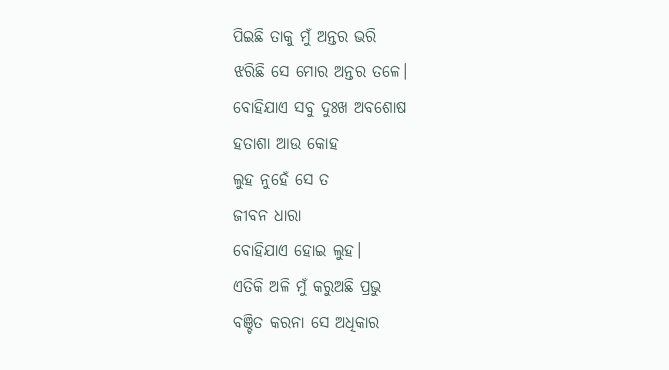ପିଇଛି ତାକୁ ମୁଁ ଅନ୍ତର ଭରି
ଝରିଛି ସେ ମୋର ଅନ୍ତର ତଳେ।
ବୋହିଯାଏ ସବୁ ଦୁଃଖ ଅବଶୋଷ
ହତାଶା ଆଉ କୋହ
ଲୁହ ନୁହେଁ ସେ ତ
ଜୀବନ ଧାରା
ବୋହିଯାଏ ହୋଇ ଲୁହ।
ଏତିକି ଅଳି ମୁଁ କରୁଅଛି ପ୍ରଭୁ
ବଞ୍ଚିତ କରନା ସେ ଅଧିକାର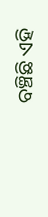ବଞ୍ଚିଛି ଏହି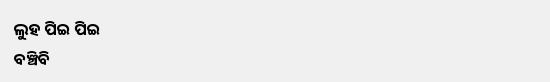ଲୁହ ପିଇ ପିଇ
ବଞ୍ଚିବି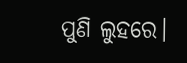ପୁଣି ଲୁହରେ।